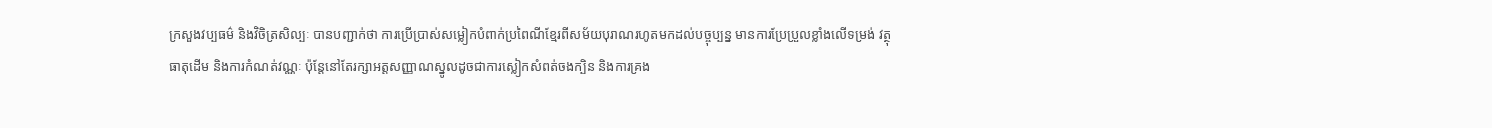ក្រសួងវប្បធម៌ និងវិចិត្រសិល្បៈ បានបញ្ជាក់ថា ការប្រើប្រាស់សម្លៀកបំពាក់ប្រពៃណីខ្មែរពីសម័យបុរាណរហូតមកដល់បច្ចុប្បន្ន មានការប្រែប្រួលខ្លាំងលើទម្រង់ វត្ថុធាតុដើម និងការកំណត់វណ្ណៈ ប៉ុន្តែនៅតែរក្សាអត្តសញ្ញាណស្នូលដូចជាការស្លៀកសំពត់ចងក្បិន និងការគ្រង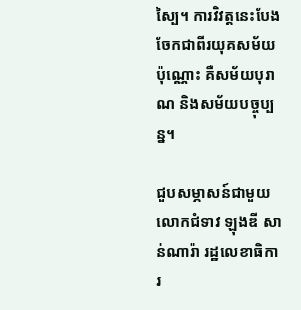ស្បៃ។ ការវិវត្តនេះបែងចែកជាពីរយុគសម័យប៉ុណ្ណោះ គឺសម័យបុរាណ និងសម័យបច្ចុប្បន្ន។

ជួបសម្ភាសន៍ជាមួយ លោកជំទាវ ឡុងឌី សាន់ណារ៉ា រដ្ឋលេខាធិការ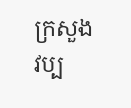ក្រសួងវប្ប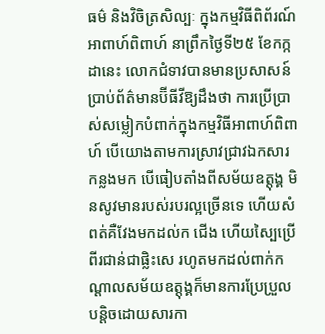ធម៌ និងវិចិត្រសិល្បៈ ក្នុងកម្មវិធីពិព័រណ៍អាពាហ៍ពិពាហ៍ នាព្រឹកថ្ងៃទី២៥ ខែកក្កដានេះ លោកជំទាវបានមានប្រសាសន៍ប្រាប់ព័ត៌មានប៊ីធីវីឱ្យដឹងថា ការប្រើប្រាស់សម្លៀកបំពាក់ក្នុងកម្មវិធីអាពាហ៍ពិពាហ៍ បើយោងតាមការស្រាវជ្រាវឯកសារកន្លងមក បើធៀបតាំងពីសម័យឧត្តុង្គ មិនសូវមានរបស់របរល្អច្រើនទេ ហើយសំពត់គឺវែងមកដល់ក ជើង ហើយស្បៃប្រើពីរជាន់ជាផ្លិះសេ រហូតមកដល់ពាក់កណ្តាលសម័យឧត្តុង្គក៏មានការប្រែប្រួលបន្តិចដោយសារកា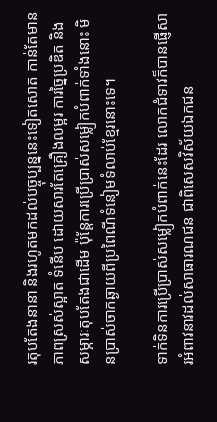រតុបតែងនានា និងរហូតមកដល់បច្ចុប្បន្ននេះទៀតសោត កាន់តែមានភាពស្រស់ស្អាត ទំនើប ដោយសារតែគ្រឿងលម្អរ ការច្នៃប្រឌិត និងសម្ភារៈតុបតែងជាដើម ប៉ុន្តែការប្រើប្រាស់សម្លៀកបំពាក់ទាំងនោះ មិនប្រាស់ចាកឆ្ងាយពីប្រពៃណីទំនៀមទំលាប់ខ្មែរនោះទេ។

ទាក់ទិនការប្រើប្រាស់សម្លៀកបំពាក់នេះដែរ លោកជំទាវក៏បានផ្ញើសារអំពាវនាវដល់សាធារណជន ជាពិសេសវិស័យឯកជន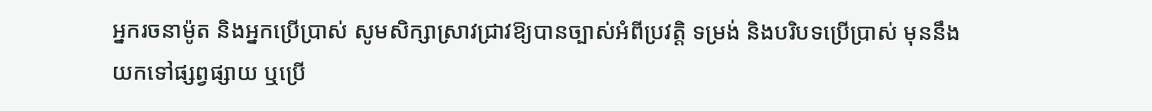អ្នករចនាម៉ូត និងអ្នកប្រើប្រាស់ សូមសិក្សាស្រាវជ្រាវឱ្យបានច្បាស់អំពីប្រវត្តិ ទម្រង់ និងបរិបទប្រើប្រាស់ មុននឹងយកទៅផ្សព្វផ្សាយ ឬប្រើ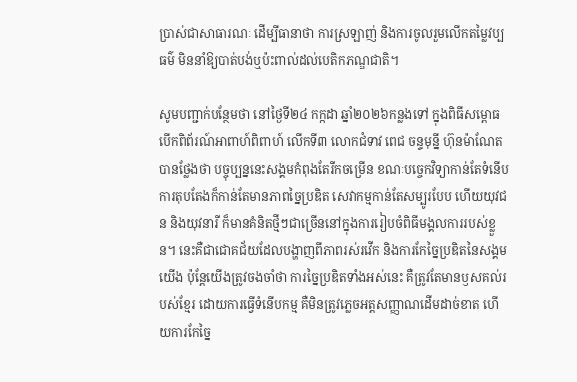ប្រាស់ជាសាធារណៈ ដើម្បីធានាថា ការស្រឡាញ់ និងការចូលរួមលើកតម្លៃវប្បធម៌ មិននាំឱ្យបាត់បង់ឬប៉ះពាល់ដល់បេតិកភណ្ឌជាតិ។

សូមបញ្ជាក់បន្ថែមថា នៅថ្ងៃទី២៤ កក្កដា ឆ្នាំ២០២៦កន្លងទៅ ក្នុងពិធីសម្ពោធបើកពិព័រណ៍អាពាហ៍ពិពាហ៍ លើកទី៣ លោកជំទាវ ពេជ ចន្ទមុន្នី ហ៊ុនម៉ាណែត បានថ្លែងថា បច្ចុប្បន្ននេះសង្គមកំពុងតែរីកចម្រើន ខណៈបច្ចេកវិទ្យាកាន់តែទំនើប ការតុបតែងក៏កាន់តែមានភាពច្នៃប្រឌិត សេវាកម្មកាន់តែសម្បូរបែប ហើយយុវជន និងយុវនារី ក៏មានគំនិតថ្មីៗជាច្រើននៅក្នុងការរៀបចំពិធីមង្គលការរបស់ខ្លួន។ នេះគឺជាជោគជ័យដែលបង្ហាញពីភាពរស់រវើក និងការកែច្នៃប្រឌិតនៃសង្គមយើង ប៉ុន្តែយើងត្រូវចងចាំថា ការច្នៃប្រឌិតទាំងអស់នេះ គឺត្រូវតែមានឫសគល់របស់ខ្មែរ ដោយការធ្វើទំនើបកម្ម គឺមិនត្រូវភ្លេចអត្តសញ្ញាណដើមដាច់ខាត ហើយការកែច្នៃ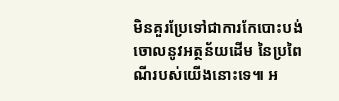មិនគួរប្រែទៅជាការកែបោះបង់ចោលនូវអត្ថន័យដើម នៃប្រពៃណីរបស់យើងនោះទេ៕ អ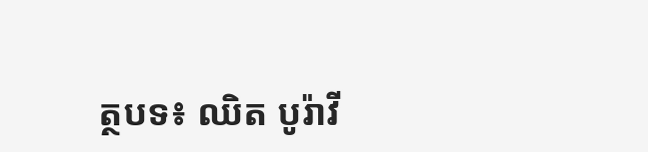ត្ថបទ៖ ឈិត បូរ៉ាវី